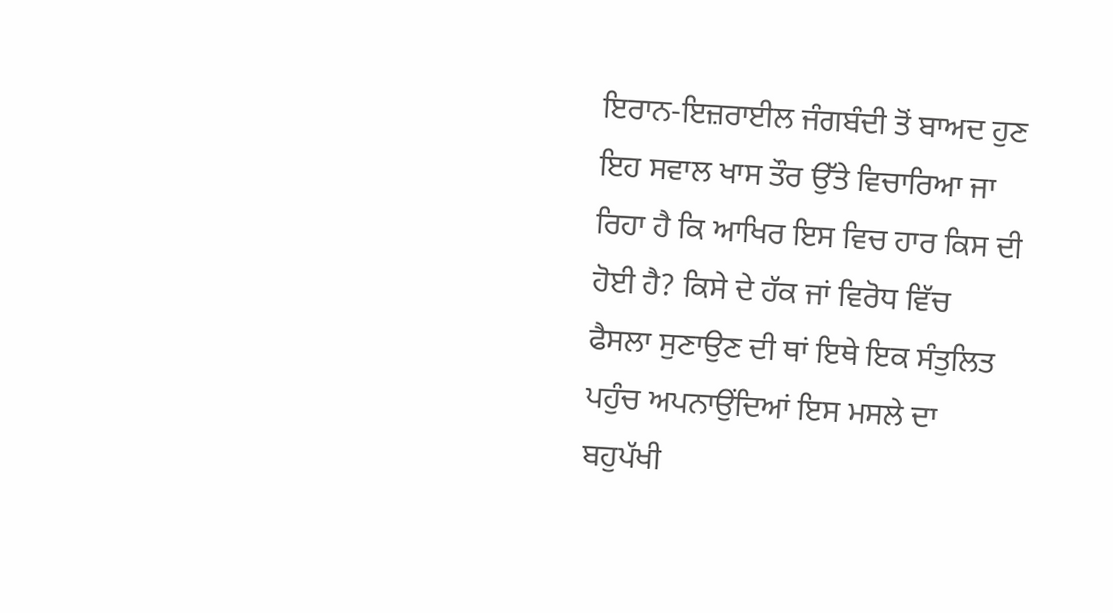ਇਰਾਨ-ਇਜ਼ਰਾਈਲ ਜੰਗਬੰਦੀ ਤੋਂ ਬਾਅਦ ਹੁਣ ਇਹ ਸਵਾਲ ਖਾਸ ਤੌਰ ਉੱਤੇ ਵਿਚਾਰਿਆ ਜਾ ਰਿਹਾ ਹੈ ਕਿ ਆਖਿਰ ਇਸ ਵਿਚ ਹਾਰ ਕਿਸ ਦੀ ਹੋਈ ਹੈ? ਕਿਸੇ ਦੇ ਹੱਕ ਜਾਂ ਵਿਰੋਧ ਵਿੱਚ ਫੈਸਲਾ ਸੁਣਾਉਣ ਦੀ ਥਾਂ ਇਥੇ ਇਕ ਸੰਤੁਲਿਤ ਪਹੁੰਚ ਅਪਨਾਉਂਦਿਆਂ ਇਸ ਮਸਲੇ ਦਾ ਬਹੁਪੱਖੀ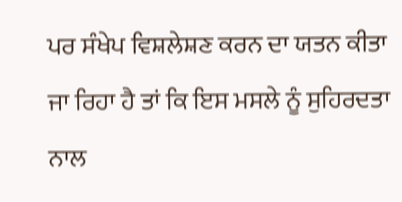ਪਰ ਸੰਖੇਪ ਵਿਸ਼ਲੇਸ਼ਣ ਕਰਨ ਦਾ ਯਤਨ ਕੀਤਾ ਜਾ ਰਿਹਾ ਹੈ ਤਾਂ ਕਿ ਇਸ ਮਸਲੇ ਨੂੰ ਸੁਹਿਰਦਤਾ ਨਾਲ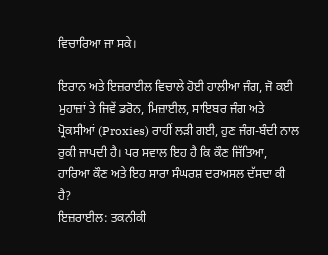ਵਿਚਾਰਿਆ ਜਾ ਸਕੇ।

ਇਰਾਨ ਅਤੇ ਇਜ਼ਰਾਈਲ ਵਿਚਾਲੇ ਹੋਈ ਹਾਲੀਆ ਜੰਗ, ਜੋ ਕਈ ਮੁਹਾਜ਼ਾਂ ਤੇ ਜਿਵੇਂ ਡਰੋਨ, ਮਿਜ਼ਾਈਲ, ਸਾਇਬਰ ਜੰਗ ਅਤੇ ਪ੍ਰੋਕਸੀਆਂ (Proxies) ਰਾਹੀਂ ਲੜੀ ਗਈ, ਹੁਣ ਜੰਗ-ਬੰਦੀ ਨਾਲ ਰੁਕੀ ਜਾਪਦੀ ਹੈ। ਪਰ ਸਵਾਲ ਇਹ ਹੈ ਕਿ ਕੌਣ ਜਿੱਤਿਆ, ਹਾਰਿਆ ਕੌਣ ਅਤੇ ਇਹ ਸਾਰਾ ਸੰਘਰਸ਼ ਦਰਅਸਲ ਦੱਸਦਾ ਕੀ ਹੈ?
ਇਜ਼ਰਾਈਲ: ਤਕਨੀਕੀ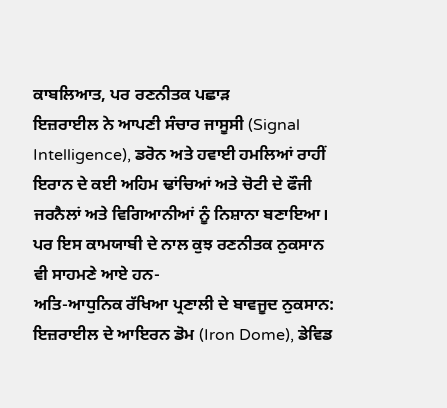ਕਾਬਲਿਆਤ, ਪਰ ਰਣਨੀਤਕ ਪਛਾੜ
ਇਜ਼ਰਾਈਲ ਨੇ ਆਪਣੀ ਸੰਚਾਰ ਜਾਸੂਸੀ (Signal Intelligence), ਡਰੋਨ ਅਤੇ ਹਵਾਈ ਹਮਲਿਆਂ ਰਾਹੀਂ ਇਰਾਨ ਦੇ ਕਈ ਅਹਿਮ ਢਾਂਚਿਆਂ ਅਤੇ ਚੋਟੀ ਦੇ ਫੌਜੀ ਜਰਨੈਲਾਂ ਅਤੇ ਵਿਗਿਆਨੀਆਂ ਨੂੰ ਨਿਸ਼ਾਨਾ ਬਣਾਇਆ। ਪਰ ਇਸ ਕਾਮਯਾਬੀ ਦੇ ਨਾਲ ਕੁਝ ਰਣਨੀਤਕ ਨੁਕਸਾਨ ਵੀ ਸਾਹਮਣੇ ਆਏ ਹਨ-
ਅਤਿ-ਆਧੁਨਿਕ ਰੱਖਿਆ ਪ੍ਰਣਾਲੀ ਦੇ ਬਾਵਜੂਦ ਨੁਕਸਾਨ: ਇਜ਼ਰਾਈਲ ਦੇ ਆਇਰਨ ਡੋਮ (Iron Dome), ਡੇਵਿਡ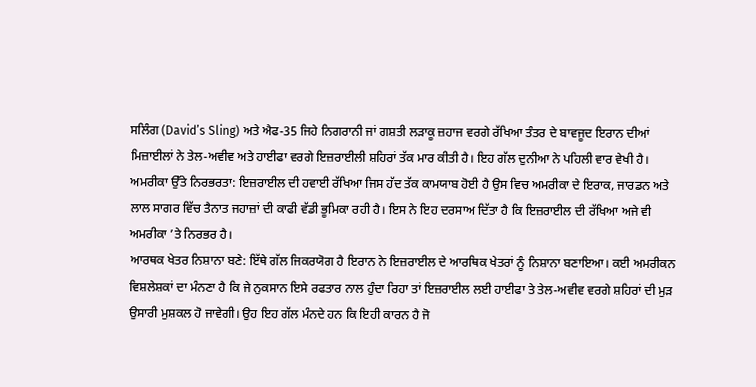ਸਲਿੰਗ (David’s Sling) ਅਤੇ ਐਫ-35 ਜਿਹੇ ਨਿਗਰਾਨੀ ਜਾਂ ਗਸ਼ਤੀ ਲੜਾਕੂ ਜ਼ਹਾਜ ਵਰਗੇ ਰੱਖਿਆ ਤੰਤਰ ਦੇ ਬਾਵਜੂਦ ਇਰਾਨ ਦੀਆਂ ਮਿਜ਼ਾਈਲਾਂ ਨੇ ਤੇਲ-ਅਵੀਵ ਅਤੇ ਹਾਈਫਾ ਵਰਗੇ ਇਜ਼ਰਾਈਲੀ ਸ਼ਹਿਰਾਂ ਤੱਕ ਮਾਰ ਕੀਤੀ ਹੈ। ਇਹ ਗੱਲ ਦੁਨੀਆ ਨੇ ਪਹਿਲੀ ਵਾਰ ਵੇਖੀ ਹੈ।
ਅਮਰੀਕਾ ਉੱਤੇ ਨਿਰਭਰਤਾ: ਇਜ਼ਰਾਈਲ ਦੀ ਹਵਾਈ ਰੱਖਿਆ ਜਿਸ ਹੱਦ ਤੱਕ ਕਾਮਯਾਬ ਹੋਈ ਹੈ ਉਸ ਵਿਚ ਅਮਰੀਕਾ ਦੇ ਇਰਾਕ, ਜਾਰਡਨ ਅਤੇ ਲਾਲ ਸਾਗਰ ਵਿੱਚ ਤੈਨਾਤ ਜਹਾਜ਼ਾਂ ਦੀ ਕਾਫੀ ਵੱਡੀ ਭੂਮਿਕਾ ਰਹੀ ਹੈ। ਇਸ ਨੇ ਇਹ ਦਰਸਾਅ ਦਿੱਤਾ ਹੈ ਕਿ ਇਜ਼ਰਾਈਲ ਦੀ ਰੱਖਿਆ ਅਜੇ ਵੀ ਅਮਰੀਕਾ ’ਤੇ ਨਿਰਭਰ ਹੈ।
ਆਰਥਕ ਖੇਤਰ ਨਿਸ਼ਾਨਾ ਬਣੇ: ਇੱਥੇ ਗੱਲ ਜਿਕਰਯੋਗ ਹੈ ਇਰਾਨ ਨੇ ਇਜ਼ਰਾਈਲ ਦੇ ਆਰਥਿਕ ਖੇਤਰਾਂ ਨੂੰ ਨਿਸ਼ਾਨਾ ਬਣਾਇਆ। ਕਈ ਅਮਰੀਕਨ ਵਿਸ਼ਲੇਸ਼ਕਾਂ ਦਾ ਮੰਨਣਾ ਹੈ ਕਿ ਜੇ ਨੁਕਸਾਨ ਇਸੇ ਰਫਤਾਰ ਨਾਲ ਹੁੰਦਾ ਰਿਹਾ ਤਾਂ ਇਜ਼ਰਾਈਲ ਲਈ ਹਾਈਫਾ ਤੇ ਤੇਲ-ਅਵੀਵ ਵਰਗੇ ਸ਼ਹਿਰਾਂ ਦੀ ਮੁੜ ਉਸਾਰੀ ਮੁਸ਼ਕਲ ਹੋ ਜਾਵੇਗੀ। ਉਹ ਇਹ ਗੱਲ ਮੰਨਦੇ ਹਨ ਕਿ ਇਹੀ ਕਾਰਨ ਹੈ ਜੋ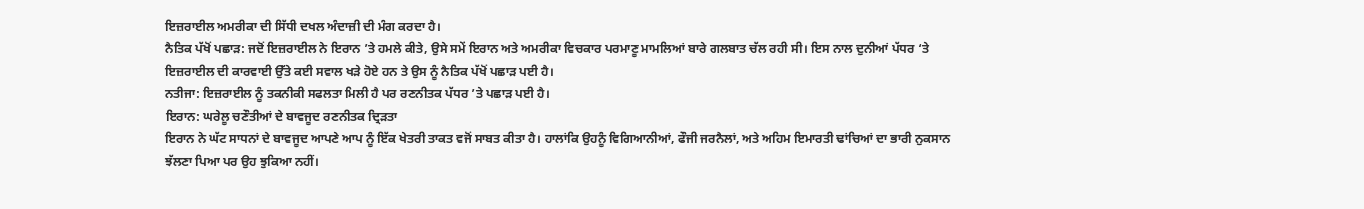ਇਜ਼ਰਾਈਲ ਅਮਰੀਕਾ ਦੀ ਸਿੱਧੀ ਦਖਲ ਅੰਦਾਜ਼ੀ ਦੀ ਮੰਗ ਕਰਦਾ ਹੈ।
ਨੈਤਿਕ ਪੱਖੋਂ ਪਛਾੜ: ਜਦੋਂ ਇਜ਼ਰਾਈਲ ਨੇ ਇਰਾਨ ’ਤੇ ਹਮਲੇ ਕੀਤੇ, ਉਸੇ ਸਮੇਂ ਇਰਾਨ ਅਤੇ ਅਮਰੀਕਾ ਵਿਚਕਾਰ ਪਰਮਾਣੂ ਮਾਮਲਿਆਂ ਬਾਰੇ ਗਲਬਾਤ ਚੱਲ ਰਹੀ ਸੀ। ਇਸ ਨਾਲ ਦੁਨੀਆਂ ਪੱਧਰ ‘ਤੇ ਇਜ਼ਰਾਈਲ ਦੀ ਕਾਰਵਾਈ ਉੱਤੇ ਕਈ ਸਵਾਲ ਖੜੇ ਹੋਏ ਹਨ ਤੇ ਉਸ ਨੂੰ ਨੈਤਿਕ ਪੱਖੋਂ ਪਛਾੜ ਪਈ ਹੈ।
ਨਤੀਜਾ: ਇਜ਼ਰਾਈਲ ਨੂੰ ਤਕਨੀਕੀ ਸਫਲਤਾ ਮਿਲੀ ਹੈ ਪਰ ਰਣਨੀਤਕ ਪੱਧਰ ’ਤੇ ਪਛਾੜ ਪਈ ਹੈ।
ਇਰਾਨ: ਘਰੇਲੂ ਚਣੌਤੀਆਂ ਦੇ ਬਾਵਜੂਦ ਰਣਨੀਤਕ ਦ੍ਰਿੜਤਾ
ਇਰਾਨ ਨੇ ਘੱਟ ਸਾਧਨਾਂ ਦੇ ਬਾਵਜੂਦ ਆਪਣੇ ਆਪ ਨੂੰ ਇੱਕ ਖੇਤਰੀ ਤਾਕਤ ਵਜੋਂ ਸਾਬਤ ਕੀਤਾ ਹੈ। ਹਾਲਾਂਕਿ ਉਹਨੂੰ ਵਿਗਿਆਨੀਆਂ, ਫੌਜੀ ਜਰਨੈਲਾਂ, ਅਤੇ ਅਹਿਮ ਇਮਾਰਤੀ ਢਾਂਚਿਆਂ ਦਾ ਭਾਰੀ ਨੁਕਸਾਨ ਝੱਲਣਾ ਪਿਆ ਪਰ ਉਹ ਝੁਕਿਆ ਨਹੀਂ।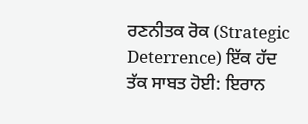ਰਣਨੀਤਕ ਰੋਕ (Strategic Deterrence) ਇੱਕ ਹੱਦ ਤੱਕ ਸਾਬਤ ਹੋਈ: ਇਰਾਨ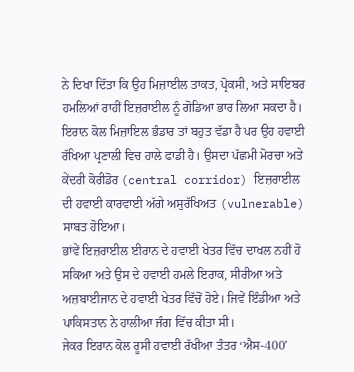ਨੇ ਦਿਖਾ ਦਿੱਤਾ ਕਿ ਉਹ ਮਿਜ਼ਾਈਲ ਤਾਕਤ, ਪ੍ਰੋਕਸੀ, ਅਤੇ ਸਾਇਬਰ ਹਮਲਿਆਂ ਰਾਹੀਂ ਇਜ਼ਰਾਈਲ ਨੂੰ ਗੋਡਿਆ ਭਾਰ ਲਿਆ ਸਕਦਾ ਹੈ।
ਇਰਾਨ ਕੋਲ ਮਿਜ਼ਾਇਲ ਭੰਡਾਰ ਤਾਂ ਬਹੁਤ ਵੱਡਾ ਹੈ ਪਰ ਉਹ ਹਵਾਈ ਰੱਖਿਆ ਪ੍ਰਣਾਲੀ ਵਿਚ ਹਾਲੇ ਫਾਡੀ ਹੈ। ਉਸਦਾ ਪੱਛਮੀ ਮੋਰਚਾ ਅਤੇ ਕੇਂਦਰੀ ਕੋਰੀਡੋਰ (central corridor) ਇਜ਼ਰਾਈਲ ਦੀ ਹਵਾਈ ਕਾਰਵਾਈ ਅੱਗੇ ਅਸੁਰੱਖਿਅਤ (vulnerable) ਸਾਬਤ ਹੋਇਆ।
ਭਾਂਵੇਂ ਇਜ਼ਰਾਈਲ ਈਰਾਨ ਦੇ ਹਵਾਈ ਖੇਤਰ ਵਿੱਚ ਦਾਖਲ ਨਹੀਂ ਹੋ ਸਕਿਆ ਅਤੇ ਉਸ ਦੇ ਹਵਾਈ ਹਮਲੇ ਇਰਾਕ, ਸੀਰੀਆ ਅਤੇ ਅਜ਼ਬਾਈਜਾਨ ਦੇ ਹਵਾਈ ਖੇਤਰ ਵਿੱਚੋਂ ਹੋਏ। ਜਿਵੇਂ ਇੰਡੀਆ ਅਤੇ ਪਾਕਿਸਤਾਨ ਨੇ ਹਾਲੀਆ ਜੰਗ ਵਿੱਚ ਕੀਤਾ ਸੀ।
ਜੇਕਰ ਇਰਾਨ ਕੋਲ ਰੂਸੀ ਹਵਾਈ ਰੱਖੀਆ ਤੰਤਰ ‘ਐਸ-400’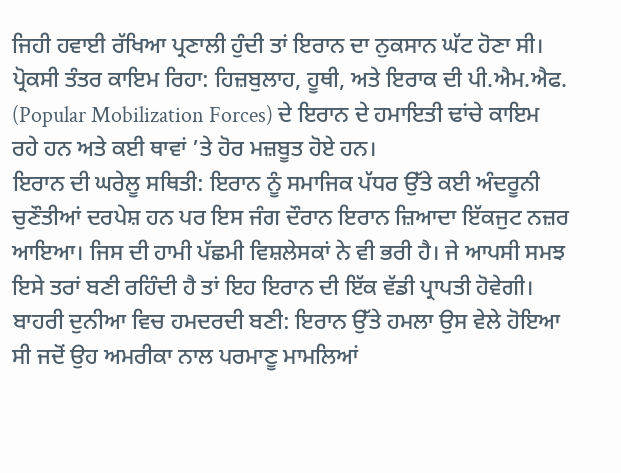ਜਿਹੀ ਹਵਾਈ ਰੱਖਿਆ ਪ੍ਰਣਾਲੀ ਹੁੰਦੀ ਤਾਂ ਇਰਾਨ ਦਾ ਨੁਕਸਾਨ ਘੱਟ ਹੋਣਾ ਸੀ।
ਪ੍ਰੋਕਸੀ ਤੰਤਰ ਕਾਇਮ ਰਿਹਾ: ਹਿਜ਼ਬੁਲਾਹ, ਹੂਥੀ, ਅਤੇ ਇਰਾਕ ਦੀ ਪੀ.ਐਮ.ਐਫ. (Popular Mobilization Forces) ਦੇ ਇਰਾਨ ਦੇ ਹਮਾਇਤੀ ਢਾਂਚੇ ਕਾਇਮ ਰਹੇ ਹਨ ਅਤੇ ਕਈ ਥਾਵਾਂ ’ਤੇ ਹੋਰ ਮਜ਼ਬੂਤ ਹੋਏ ਹਨ।
ਇਰਾਨ ਦੀ ਘਰੇਲੂ ਸਥਿਤੀ: ਇਰਾਨ ਨੂੰ ਸਮਾਜਿਕ ਪੱਧਰ ਉੱਤੇ ਕਈ ਅੰਦਰੂਨੀ ਚੁਣੌਤੀਆਂ ਦਰਪੇਸ਼ ਹਨ ਪਰ ਇਸ ਜੰਗ ਦੌਰਾਨ ਇਰਾਨ ਜ਼ਿਆਦਾ ਇੱਕਜੁਟ ਨਜ਼ਰ ਆਇਆ। ਜਿਸ ਦੀ ਹਾਮੀ ਪੱਛਮੀ ਵਿਸ਼ਲੇਸਕਾਂ ਨੇ ਵੀ ਭਰੀ ਹੈ। ਜੇ ਆਪਸੀ ਸਮਝ ਇਸੇ ਤਰਾਂ ਬਣੀ ਰਹਿੰਦੀ ਹੈ ਤਾਂ ਇਹ ਇਰਾਨ ਦੀ ਇੱਕ ਵੱਡੀ ਪ੍ਰਾਪਤੀ ਹੋਵੇਗੀ।
ਬਾਹਰੀ ਦੁਨੀਆ ਵਿਚ ਹਮਦਰਦੀ ਬਣੀ: ਇਰਾਨ ਉੱਤੇ ਹਮਲਾ ਉਸ ਵੇਲੇ ਹੋਇਆ ਸੀ ਜਦੋਂ ਉਹ ਅਮਰੀਕਾ ਨਾਲ ਪਰਮਾਣੂ ਮਾਮਲਿਆਂ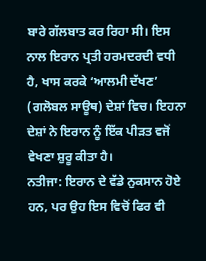ਬਾਰੇ ਗੱਲਬਾਤ ਕਰ ਰਿਹਾ ਸੀ। ਇਸ ਨਾਲ ਇਰਾਨ ਪ੍ਰਤੀ ਹਰਮਦਰਦੀ ਵਧੀ ਹੈ, ਖਾਸ ਕਰਕੇ ‘ਆਲਮੀ ਦੱਖਣ’ (ਗਲੋਬਲ ਸਾਊਥ) ਦੇਸ਼ਾਂ ਵਿਚ। ਇਹਨਾ ਦੇਸ਼ਾਂ ਨੇ ਇਰਾਨ ਨੂੰ ਇੱਕ ਪੀੜਤ ਵਜੋਂ ਵੇਖਣਾ ਸ਼ੁਰੂ ਕੀਤਾ ਹੈ।
ਨਤੀਜਾ: ਇਰਾਨ ਦੇ ਵੱਡੇ ਨੁਕਸਾਨ ਹੋਏ ਹਨ, ਪਰ ਉਹ ਇਸ ਵਿਚੋਂ ਫਿਰ ਵੀ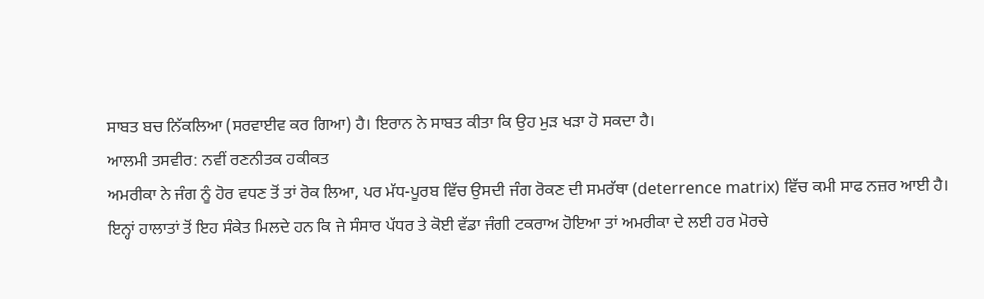ਸਾਬਤ ਬਚ ਨਿੱਕਲਿਆ (ਸਰਵਾਈਵ ਕਰ ਗਿਆ) ਹੈ। ਇਰਾਨ ਨੇ ਸਾਬਤ ਕੀਤਾ ਕਿ ਉਹ ਮੁੜ ਖੜਾ ਹੋ ਸਕਦਾ ਹੈ।
ਆਲਮੀ ਤਸਵੀਰ: ਨਵੀਂ ਰਣਨੀਤਕ ਹਕੀਕਤ
ਅਮਰੀਕਾ ਨੇ ਜੰਗ ਨੂੰ ਹੋਰ ਵਧਣ ਤੋਂ ਤਾਂ ਰੋਕ ਲਿਆ, ਪਰ ਮੱਧ-ਪੂਰਬ ਵਿੱਚ ਉਸਦੀ ਜੰਗ ਰੋਕਣ ਦੀ ਸਮਰੱਥਾ (deterrence matrix) ਵਿੱਚ ਕਮੀ ਸਾਫ ਨਜ਼ਰ ਆਈ ਹੈ।
ਇਨ੍ਹਾਂ ਹਾਲਾਤਾਂ ਤੋਂ ਇਹ ਸੰਕੇਤ ਮਿਲਦੇ ਹਨ ਕਿ ਜੇ ਸੰਸਾਰ ਪੱਧਰ ਤੇ ਕੋਈ ਵੱਡਾ ਜੰਗੀ ਟਕਰਾਅ ਹੋਇਆ ਤਾਂ ਅਮਰੀਕਾ ਦੇ ਲਈ ਹਰ ਮੋਰਚੇ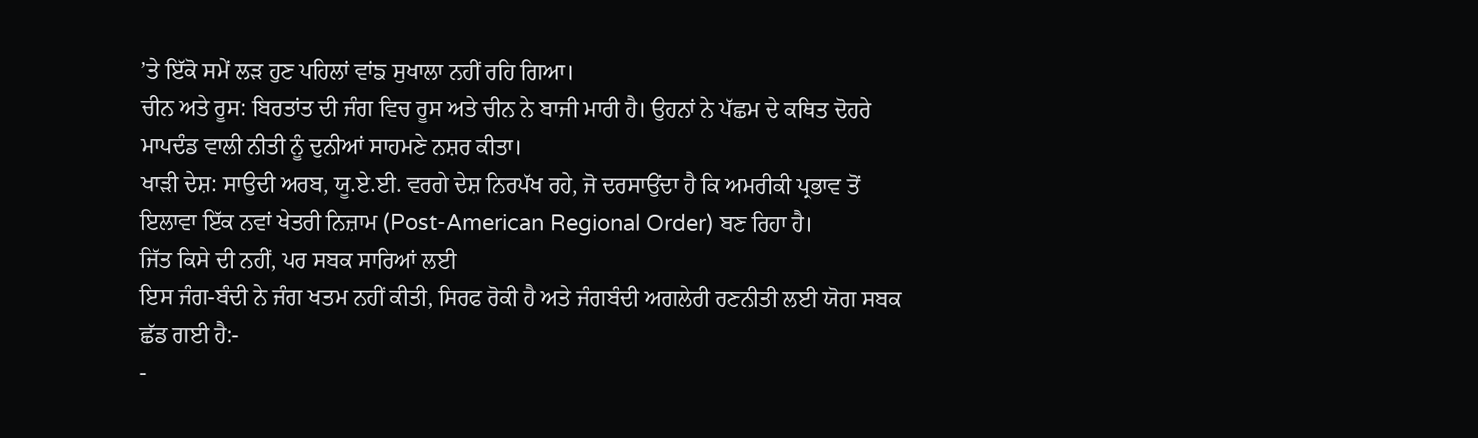’ਤੇ ਇੱਕੋ ਸਮੇਂ ਲੜ ਹੁਣ ਪਹਿਲਾਂ ਵਾਂਙ ਸੁਖਾਲਾ ਨਹੀਂ ਰਹਿ ਗਿਆ।
ਚੀਨ ਅਤੇ ਰੂਸ: ਬਿਰਤਾਂਤ ਦੀ ਜੰਗ ਵਿਚ ਰੂਸ ਅਤੇ ਚੀਨ ਨੇ ਬਾਜੀ ਮਾਰੀ ਹੈ। ਉਹਨਾਂ ਨੇ ਪੱਛਮ ਦੇ ਕਥਿਤ ਦੋਹਰੇ ਮਾਪਦੰਡ ਵਾਲੀ ਨੀਤੀ ਨੂੰ ਦੁਨੀਆਂ ਸਾਹਮਣੇ ਨਸ਼ਰ ਕੀਤਾ।
ਖਾੜੀ ਦੇਸ਼: ਸਾਉਦੀ ਅਰਬ, ਯੂ.ਏ.ਈ. ਵਰਗੇ ਦੇਸ਼ ਨਿਰਪੱਖ ਰਹੇ, ਜੋ ਦਰਸਾਉਂਦਾ ਹੈ ਕਿ ਅਮਰੀਕੀ ਪ੍ਰਭਾਵ ਤੋਂ ਇਲਾਵਾ ਇੱਕ ਨਵਾਂ ਖੇਤਰੀ ਨਿਜ਼ਾਮ (Post-American Regional Order) ਬਣ ਰਿਹਾ ਹੈ।
ਜਿੱਤ ਕਿਸੇ ਦੀ ਨਹੀਂ, ਪਰ ਸਬਕ ਸਾਰਿਆਂ ਲਈ
ਇਸ ਜੰਗ-ਬੰਦੀ ਨੇ ਜੰਗ ਖਤਮ ਨਹੀਂ ਕੀਤੀ, ਸਿਰਫ ਰੋਕੀ ਹੈ ਅਤੇ ਜੰਗਬੰਦੀ ਅਗਲੇਰੀ ਰਣਨੀਤੀ ਲਈ ਯੋਗ ਸਬਕ ਛੱਡ ਗਈ ਹੈ:-
-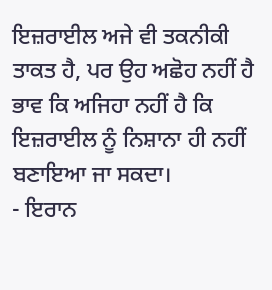ਇਜ਼ਰਾਈਲ ਅਜੇ ਵੀ ਤਕਨੀਕੀ ਤਾਕਤ ਹੈ, ਪਰ ਉਹ ਅਛੋਹ ਨਹੀਂ ਹੈ ਭਾਵ ਕਿ ਅਜਿਹਾ ਨਹੀਂ ਹੈ ਕਿ ਇਜ਼ਰਾਈਲ ਨੂੰ ਨਿਸ਼ਾਨਾ ਹੀ ਨਹੀਂ ਬਣਾਇਆ ਜਾ ਸਕਦਾ।
- ਇਰਾਨ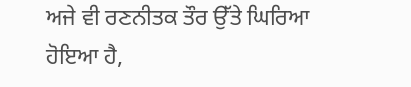ਅਜੇ ਵੀ ਰਣਨੀਤਕ ਤੌਰ ਉੱਤੇ ਘਿਰਿਆ ਹੋਇਆ ਹੈ,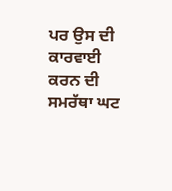ਪਰ ਉਸ ਦੀ ਕਾਰਵਾਈ ਕਰਨ ਦੀ ਸਮਰੱਥਾ ਘਟ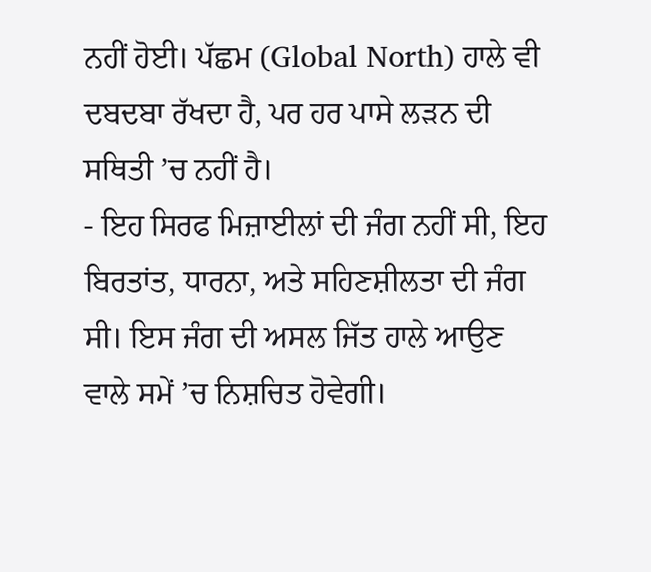ਨਹੀਂ ਹੋਈ। ਪੱਛਮ (Global North) ਹਾਲੇ ਵੀ ਦਬਦਬਾ ਰੱਖਦਾ ਹੈ, ਪਰ ਹਰ ਪਾਸੇ ਲੜਨ ਦੀ ਸਥਿਤੀ ’ਚ ਨਹੀਂ ਹੈ।
- ਇਹ ਸਿਰਫ ਮਿਜ਼ਾਈਲਾਂ ਦੀ ਜੰਗ ਨਹੀਂ ਸੀ, ਇਹ ਬਿਰਤਾਂਤ, ਧਾਰਨਾ, ਅਤੇ ਸਹਿਣਸ਼ੀਲਤਾ ਦੀ ਜੰਗ ਸੀ। ਇਸ ਜੰਗ ਦੀ ਅਸਲ ਜਿੱਤ ਹਾਲੇ ਆਉਣ ਵਾਲੇ ਸਮੇਂ ’ਚ ਨਿਸ਼ਚਿਤ ਹੋਵੇਗੀ।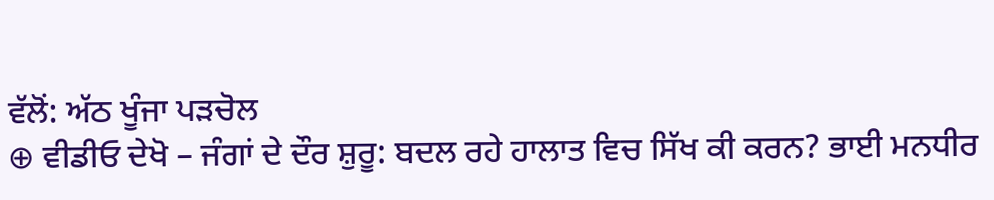ਵੱਲੋਂ: ਅੱਠ ਖੂੰਜਾ ਪੜਚੋਲ
⊕ ਵੀਡੀਓ ਦੇਖੋ – ਜੰਗਾਂ ਦੇ ਦੌਰ ਸ਼ੁਰੂ: ਬਦਲ ਰਹੇ ਹਾਲਾਤ ਵਿਚ ਸਿੱਖ ਕੀ ਕਰਨ? ਭਾਈ ਮਨਧੀਰ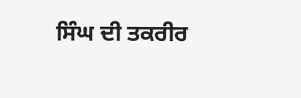ਸਿੰਘ ਦੀ ਤਕਰੀਰ